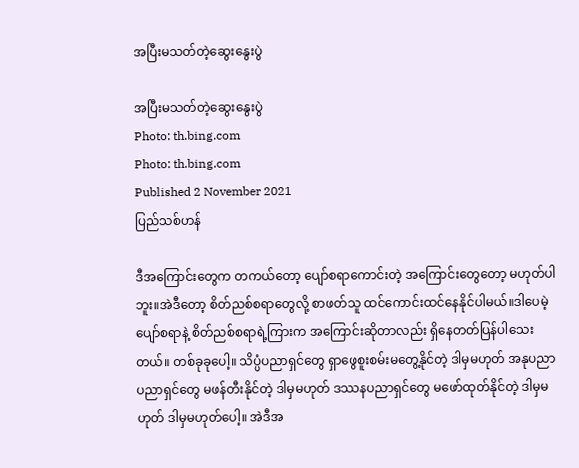အပြီးမသတ်တဲ့ဆွေးနွေးပွဲ

အပြီးမသတ်တဲ့ဆွေးနွေးပွဲ
Photo: th.bing.com
Photo: th.bing.com
Published 2 November 2021
ပြည်သစ်ဟန်

ဒီအကြောင်းတွေက တကယ်တော့ ပျော်စရာကောင်းတဲ့ အကြောင်းတွေတော့ မဟုတ်ပါဘူး။အဲဒီတော့ စိတ်ညစ်စရာတွေလို့ စာဖတ်သူ ထင်ကောင်းထင်နေနိုင်ပါမယ်။ဒါပေမဲ့ ပျော်စရာနဲ့ စိတ်ညစ်စရာရဲ့ကြားက အကြောင်းဆိုတာလည်း ရှိနေတတ်ပြန်ပါသေးတယ်။ တစ်ခုခုပေါ့။ သိပ္ပံပညာရှင်တွေ ရှာဖွေစူးစမ်းမတွေ့နိုင်တဲ့ ဒါမှမဟုတ် အနုပညာပညာရှင်တွေ မဖန်တီးနိုင်တဲ့ ဒါမှမဟုတ် ဒဿနပညာရှင်တွေ မဖော်ထုတ်နိုင်တဲ့ ဒါမှမဟုတ် ဒါမှမဟုတ်ပေါ့။ အဲဒီအ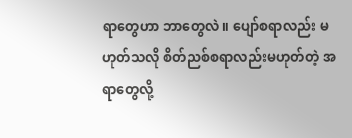ရာတွေဟာ ဘာတွေလဲ။ ပျော်စရာလည်း မဟုတ်သလို စိတ်ညစ်စရာလည်းမဟုတ်တဲ့ အရာတွေလို့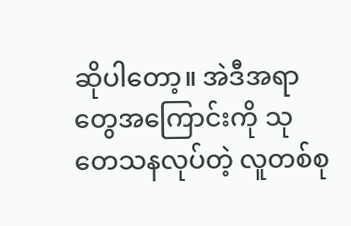ဆိုပါတော့။ အဲဒီအရာတွေအကြောင်းကို သုတေသနလုပ်တဲ့ လူတစ်စု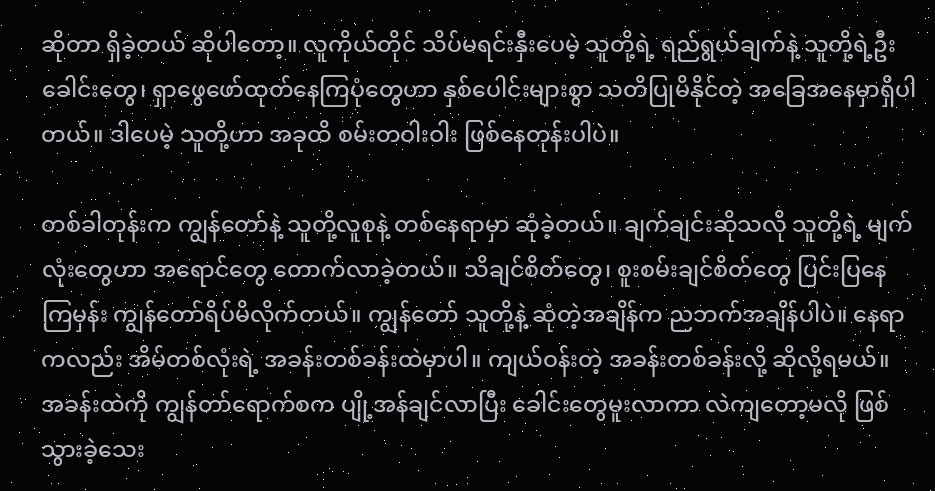ဆိုတာ ရှိခဲ့တယ် ဆိုပါတော့။ လူကိုယ်တိုင် သိပ်မရင်းနှီးပေမဲ့ သူတို့ရဲ့ ရည်ရွယ်ချက်နဲ့ သူတို့ရဲ့ဦးခေါင်းတွေ၊ ရှာဖွေဖော်ထုတ်နေကြပုံတွေဟာ နှစ်ပေါင်းများစွာ သတိပြုမိနိုင်တဲ့ အခြေအနေမှာရှိပါတယ်။ ဒါပေမဲ့ သူတို့ဟာ အခုထိ စမ်းတဝါးဝါး ဖြစ်နေတုန်းပါပဲ။

တစ်ခါတုန်းက ကျွန်တော်နဲ့ သူတို့လူစုနဲ့ တစ်နေရာမှာ ဆုံခဲ့တယ်။ ချက်ချင်းဆိုသလို သူတို့ရဲ့ မျက်လုံးတွေဟာ အရောင်တွေ တောက်လာခဲ့တယ်။ သိချင်စိတ်တွေ၊ စူးစမ်းချင်စိတ်တွေ ပြင်းပြနေကြမှန်း ကျွန်တော်ရိပ်မိလိုက်တယ်။ ကျွန်တော် သူတို့နဲ့ ဆုံတဲ့အချိန်က ညဘက်အချိန်ပါပဲ။ နေရာကလည်း အိမ်တစ်လုံးရဲ့ အခန်းတစ်ခန်းထဲမှာပါ။ ကျယ်ဝန်းတဲ့ အခန်းတစ်ခန်းလို့ ဆိုလို့ရမယ်။ အခန်းထဲကို ကျွန်တာ်ရောက်စက ပျို့အန်ချင်လာပြီး ခေါင်းတွေမူးလာကာ လဲကျတော့မလို ဖြစ်သွားခဲ့သေး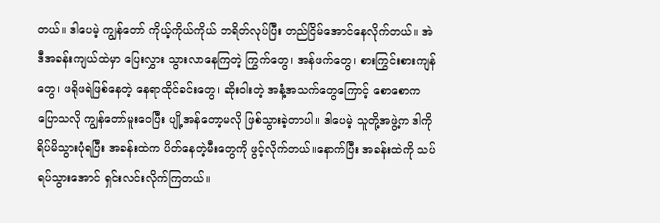တယ်။ ဒါပေမဲ့ ကျွန်တော် ကိုယ့်ကိုယ်ကိုယ် ဘရိတ်လုပ်ပြီး တည်ငြိမ်အောင်နေလိုက်တယ်။ အဲဒီအခန်းကျယ်ထဲမှာ ပြေးလွှား သွားလာနေကြတဲ့ ကြွက်တွေ၊ အန်ဖက်တွေ၊ စားကြွင်းစားကျန်တွေ၊ ဖရိုဖရဲဖြစ်နေတဲ့ နေရာထိုင်ခင်းတွေ၊ ဆိုးဝါးတဲ့ အနံ့အသက်တွေကြောင့် စောစောကပြောသလို ကျွန်တော်မူးဝေပြီး ပျို့အန်တော့မလို ဖြစ်သွားခဲ့တာပါ။ ဒါပေမဲ့ သူတို့အဖွဲ့က ဒါကိုရိပ်မိသွားပုံရပြီး အခန်းထဲက ပိတ်နေတဲ့မီးတွေကို ဖွင့်လိုက်တယ်။နောက်ပြီး အခန်းထဲကို သပ်ရပ်သွားအောင် ရှင်းလင်းလိုက်ကြတယ်။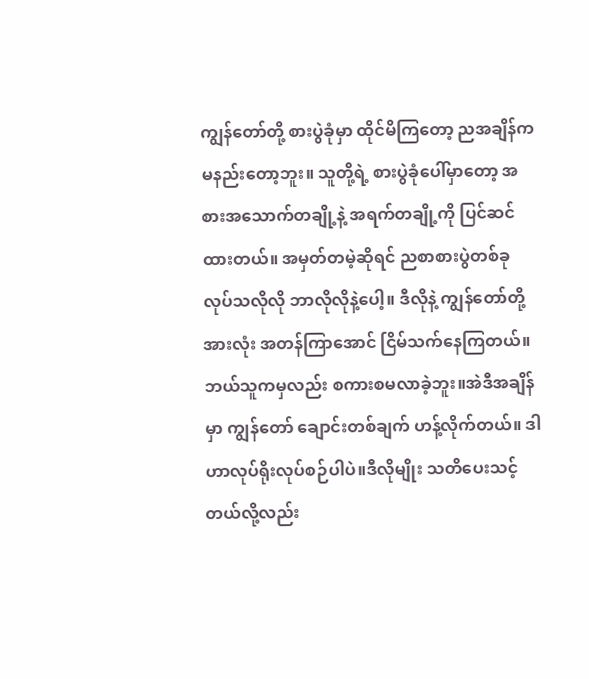ကျွန်တော်တို့ စားပွဲခုံမှာ ထိုင်မိကြတော့ ညအချိန်က မနည်းတော့ဘူး။ သူတို့ရဲ့ စားပွဲခုံပေါ်မှာတော့ အစားအသောက်တချို့နဲ့ အရက်တချို့ကို ပြင်ဆင်ထားတယ်။ အမှတ်တမဲ့ဆိုရင် ညစာစားပွဲတစ်ခု လုပ်သလိုလို ဘာလိုလိုနဲ့ပေါ့။ ဒီလိုနဲ့ ကျွန်တော်တို့အားလုံး အတန်ကြာအောင် ငြိမ်သက်နေကြတယ်။ ဘယ်သူကမှလည်း စကားစမလာခဲ့ဘူး။အဲဒီအချိန်မှာ ကျွန်တော် ချောင်းတစ်ချက် ဟန့်လိုက်တယ်။ ဒါဟာလုပ်ရိုးလုပ်စဉ်ပါပဲ။ဒီလိုမျိုး သတိပေးသင့်တယ်လို့လည်း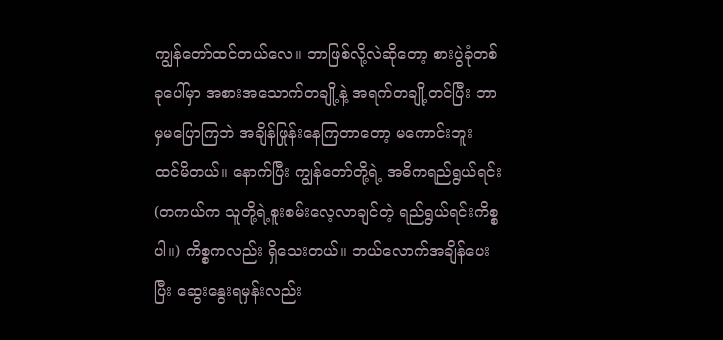ကျွန်တော်ထင်တယ်လေ။ ဘာဖြစ်လို့လဲဆိုတော့ စားပွဲခုံတစ်ခုပေါ်မှာ အစားအသောက်တချို့နဲ့ အရက်တချို့တင်ပြီး ဘာမှမပြောကြဘဲ အချိန်ဖြုန်းနေကြတာတော့ မကောင်းဘူး ထင်မိတယ်။ နောက်ပြီး ကျွန်တော်တို့ရဲ့ အဓိကရည်ရွယ်ရင်း (တကယ်က သူတို့ရဲ့စူးစမ်းလေ့လာချင်တဲ့ ရည်ရွယ်ရင်းကိစ္စပါ။) ကိစ္စကလည်း ရှိသေးတယ်။ ဘယ်လောက်အချိန်ပေးပြီး ဆွေးနွေးရမှန်းလည်း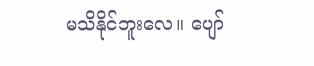မသိနိုင်ဘူးလေ။ ပျော်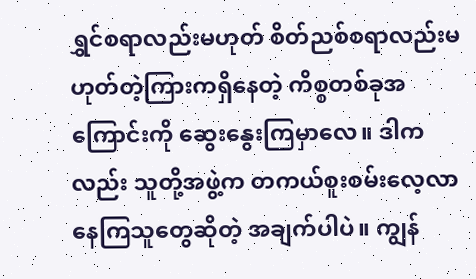ရွှင်စရာလည်းမဟုတ် စိတ်ညစ်စရာလည်းမဟုတ်တဲ့ကြားကရှိနေတဲ့ ကိစ္စတစ်ခုအကြောင်းကို ဆွေးနွေးကြမှာလေ။ ဒါကလည်း သူတို့အဖွဲ့က တကယ်စူးစမ်းလေ့လာနေကြသူတွေဆိုတဲ့ အချက်ပါပဲ။ ကျွန်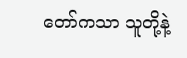တော်ကသာ သူတို့နဲ့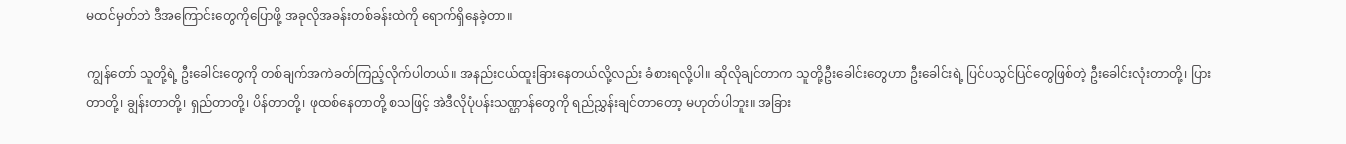မထင်မှတ်ဘဲ ဒီအကြောင်းတွေကိုပြောဖို့ အခုလိုအခန်းတစ်ခန်းထဲကို ရောက်ရှိနေခဲ့တာ။

ကျွန်တော် သူတို့ရဲ့ ဦးခေါင်းတွေကို တစ်ချက်အကဲခတ်ကြည့်လိုက်ပါတယ်။ အနည်းငယ်ထူးခြားနေတယ်လို့လည်း ခံစားရလို့ပါ။ ဆိုလိုချင်တာက သူတို့ဦးခေါင်းတွေဟာ ဦးခေါင်းရဲ့ ပြင်ပသွင်ပြင်တွေဖြစ်တဲ့ ဦးခေါင်းလုံးတာတို့၊ ပြားတာတို့၊ ချွန်းတာတို့၊ ရှည်တာတို့၊ ပိန်တာတို့၊ ဖုထစ်နေတာတို့ စသဖြင့် အဲဒီလိုပုံပန်းသဏ္ဌာန်တွေကို ရည်ညွှန်းချင်တာတော့ မဟုတ်ပါဘူး။ အခြား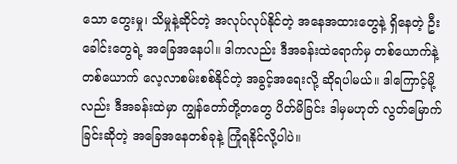သော တွေးမှု၊ သိမှုနဲ့ဆိုင်တဲ့ အလုပ်လုပ်နိုင်တဲ့ အနေအထားတွေနဲ့ ရှိနေတဲ့ ဦးခေါင်းတွေရဲ့ အခြေအနေပါ။ ဒါကလည်း ဒီအခန်းထဲရောက်မှ တစ်ယောက်နဲ့တစ်ယောက် လေ့လာစမ်းစစ်နိုင်တဲ့ အခွင့်အရေးလို့ ဆိုရပါမယ်။ ဒါကြောင့်မို့လည်း ဒီအခန်းထဲမှာ ကျွန်တော်တို့တတွေ ပိတ်မိခြင်း ဒါမှမဟုတ် လွတ်မြောက်ခြင်းဆိုတဲ့ အခြေအနေတစ်ခုနဲ့ ကြုံရနိုင်လို့ပါပဲ။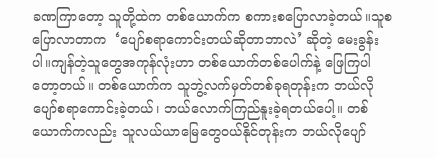ခဏကြာတော့ သူတို့ထဲက တစ်ယောက်က စကားစပြောလာခဲ့တယ်။သူစပြောလာတာက  ‘ပျော်စရာကောင်းတယ်ဆိုတာဘာလဲ’ ဆိုတဲ့ မေးခွန်းပါ။ကျန်တဲ့သူတွေအကုန်လုံးဟာ တစ်ယောက်တစ်ပေါက်နဲ့ ဖြေကြပါတော့တယ်။ တစ်ယောက်က သူဘွဲ့လက်မှတ်တစ်ခုရတုန်းက ဘယ်လိုပျော်စရာကောင်းခဲ့တယ်၊ ဘယ်လောက်ကြည်နူးခဲ့ရတယ်ပေါ့။ တစ်ယောက်ကလည်း သူလယ်ယာမြေတွေဝယ်နိုင်တုန်းက ဘယ်လိုပျော်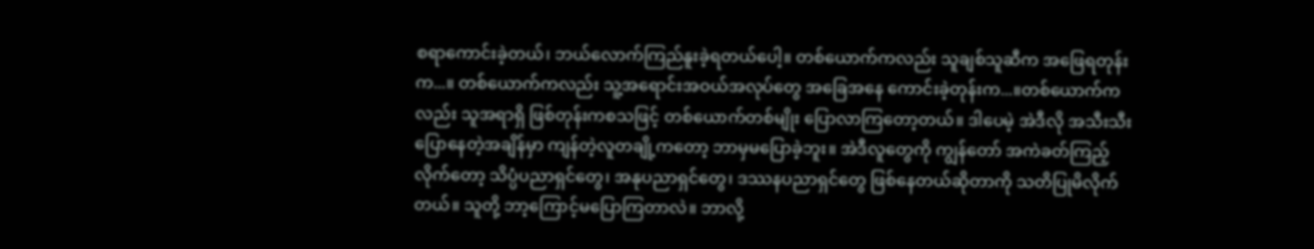စရာကောင်းခဲ့တယ်၊ ဘယ်လောက်ကြည်နူးခဲ့ရတယ်ပေါ့။ တစ်ယောက်ကလည်း သူချစ်သူဆီက အဖြေရတုန်းက...။ တစ်ယောက်ကလည်း သူ့အရောင်းအဝယ်အလုပ်တွေ အခြေအနေ ကောင်းခဲ့တုန်းက...။တစ်ယောက်ကလည်း သူအရာရှိ ဖြစ်တုန်းကစသဖြင့် တစ်ယောက်တစ်မျိုး ပြောလာကြတော့တယ်။ ဒါပေမဲ့ အဲဒီလို အသီးသီးပြောနေတဲ့အချိန်မှာ ကျန်တဲ့လူတချို့ကတော့ ဘာမှမပြောခဲ့ဘူး။ အဲဒီလူတွေကို ကျွန်တော် အကဲခတ်ကြည့်လိုက်တော့ သိပ္ပံပညာရှင်တွေ၊ အနုပညာရှင်တွေ၊ ဒဿနပညာရှင်တွေ ဖြစ်နေတယ်ဆိုတာကို သတိပြုမိလိုက်တယ်။ သူတို့ ဘာ့ကြောင့်မပြောကြတာလဲ။ ဘာလို့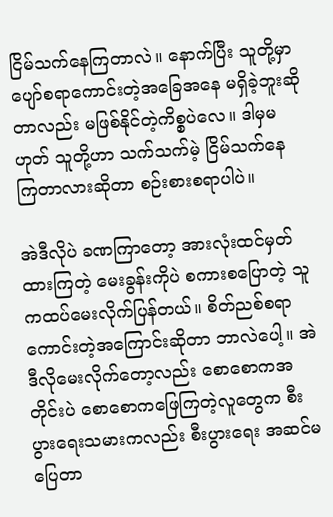ငြိမ်သက်နေကြတာလဲ။ နောက်ပြီး သူတို့မှာ ပျော်စရာကောင်းတဲ့အခြေအနေ မရှိခဲ့ဘူးဆိုတာလည်း မဖြစ်နိုင်တဲ့ကိစ္စပဲလေ။ ဒါမှမဟုတ် သူတို့ဟာ သက်သက်မဲ့ ငြိမ်သက်နေကြတာလားဆိုတာ စဉ်းစားစရာပါပဲ။

အဲဒီလိုပဲ ခဏကြာတော့ အားလုံးထင်မှတ်ထားကြတဲ့ မေးခွန်းကိုပဲ စကားစပြောတဲ့ သူကထပ်မေးလိုက်ပြန်တယ်။ စိတ်ညစ်စရာကောင်းတဲ့အကြောင်းဆိုတာ ဘာလဲပေါ့။ အဲဒီလိုမေးလိုက်တော့လည်း စောစောကအတိုင်းပဲ စောစောကဖြေကြတဲ့လူတွေက စီးပွားရေးသမားကလည်း စီးပွားရေး အဆင်မပြေတာ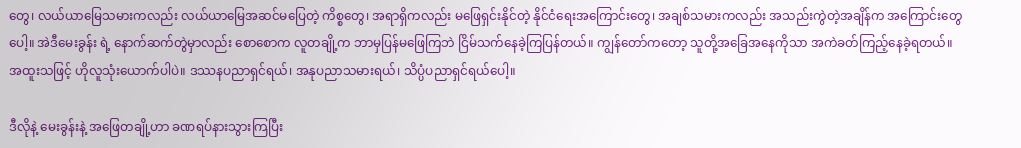တွေ၊ လယ်ယာမြေသမားကလည်း လယ်ယာမြေအဆင်မပြေတဲ့ ကိစ္စတွေ၊ အရာရှိကလည်း မဖြေရှင်းနိုင်တဲ့ နိုင်ငံရေးအကြောင်းတွေ၊ အချစ်သမားကလည်း အသည်းကွဲတဲ့အချိန်က အကြောင်းတွေပေါ့။ အဲဒီမေးခွန်း ရဲ့ နောက်ဆက်တွဲမှာလည်း စောစောက လူတချို့က ဘာမှပြန်မဖြေကြဘဲ ငြိမ်သက်နေခဲ့ကြပြန်တယ်။ ကျွန်တော်ကတော့ သူတို့အခြေအနေကိုသာ အကဲခတ်ကြည့်နေခဲ့ရတယ်။ အထူးသဖြင့် ဟိုလူသုံးယောက်ပါပဲ။ ဒဿနပညာရှင်ရယ်၊ အနုပညာသမားရယ်၊ သိပ္ပံပညာရှင်ရယ်ပေါ့။

ဒီလိုနဲ့ မေးခွန်းနဲ့ အဖြေတချို့ဟာ ခဏရပ်နားသွားကြပြီး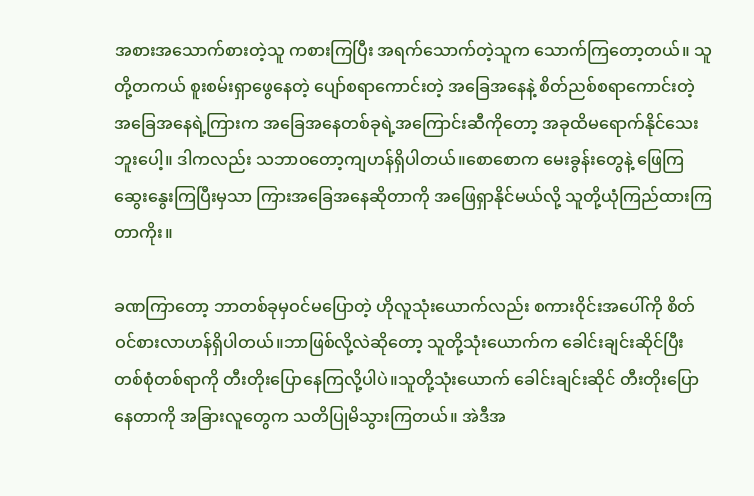အစားအသောက်စားတဲ့သူ ကစားကြပြီး အရက်သောက်တဲ့သူက သောက်ကြတော့တယ်။ သူတို့တကယ် စူးစမ်းရှာဖွေနေတဲ့ ပျော်စရာကောင်းတဲ့ အခြေအနေနဲ့ စိတ်ညစ်စရာကောင်းတဲ့ အခြေအနေရဲ့ကြားက အခြေအနေတစ်ခုရဲ့အကြောင်းဆီကိုတော့ အခုထိမရောက်နိုင်သေးဘူးပေါ့။ ဒါကလည်း သဘာဝတော့ကျဟန်ရှိပါတယ်။စောစောက မေးခွန်းတွေနဲ့ ဖြေကြဆွေးနွေးကြပြီးမှသာ ကြားအခြေအနေဆိုတာကို အဖြေရှာနိုင်မယ်လို့ သူတို့ယုံကြည်ထားကြတာကိုး။

ခဏကြာတော့ ဘာတစ်ခုမှဝင်မပြောတဲ့ ဟိုလူသုံးယောက်လည်း စကားဝိုင်းအပေါ်ကို စိတ်ဝင်စားလာဟန်ရှိပါတယ်။ဘာဖြစ်လို့လဲဆိုတော့ သူတို့သုံးယောက်က ခေါင်းချင်းဆိုင်ပြီး တစ်စုံတစ်ရာကို တီးတိုးပြောနေကြလို့ပါပဲ။သူတို့သုံးယောက် ခေါင်းချင်းဆိုင် တီးတိုးပြောနေတာကို အခြားလူတွေက သတိပြုမိသွားကြတယ်။ အဲဒီအ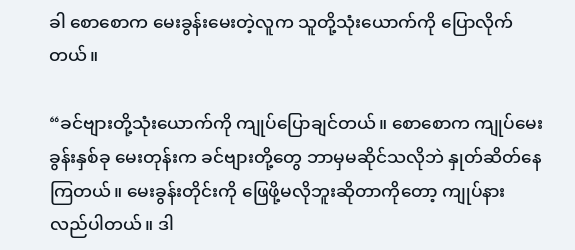ခါ စောစောက မေးခွန်းမေးတဲ့လူက သူတို့သုံးယောက်ကို ပြောလိုက်တယ်။

“ခင်ဗျားတို့သုံးယောက်ကို ကျုပ်ပြောချင်တယ်။ စောစောက ကျုပ်မေးခွန်းနှစ်ခု မေးတုန်းက ခင်ဗျားတို့တွေ ဘာမှမဆိုင်သလိုဘဲ နှုတ်ဆိတ်နေကြတယ်။ မေးခွန်းတိုင်းကို ဖြေဖို့မလိုဘူးဆိုတာကိုတော့ ကျုပ်နားလည်ပါတယ်။ ဒါ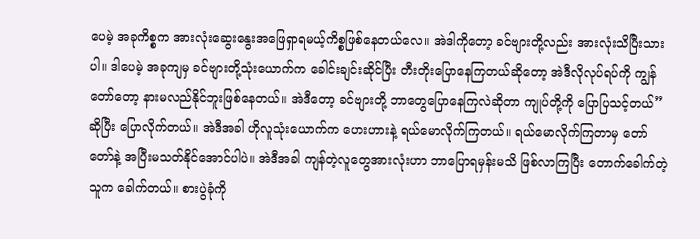ပေမဲ့ အခုကိစ္စက အားလုံးဆွေးနွေးအဖြေရှာရမယ့်ကိစ္စဖြစ်နေတယ်လေ။ အဲဒါကိုတော့ ခင်ဗျားတို့လည်း အားလုံးသိပြီးသားပါ။ ဒါပေမဲ့ အခုကျမှ ခင်ဗျားတို့သုံးယောက်က ခေါင်းချင်းဆိုင်ပြီး တီးတိုးပြောနေကြတယ်ဆိုတော့ အဲဒီလိုလုပ်ရပ်ကို ကျွန်တော်တော့ နားမလည်နိုင်ဘူးဖြစ်နေတယ်။ အဲဒီတော့ ခင်ဗျားတို့ ဘာတွေပြောနေကြလဲဆိုတာ ကျုပ်တို့ကို ပြောပြသင့်တယ်” ဆိုပြီး ပြောလိုက်တယ်။ အဲဒီအခါ ဟိုလူသုံးယောက်က ဟေးဟားနဲ့ ရယ်မောလိုက်ကြတယ်။ ရယ်မောလိုက်ကြတာမှ တော်တော်နဲ့ အပြီးမသတ်နိုင်အောင်ပါပဲ။ အဲဒီအခါ ကျန်တဲ့လူတွေအားလုံးဟာ ဘာပြောရမှန်းမသိ ဖြစ်လာကြပြီး တောက်ခေါက်တဲ့သူက ခေါက်တယ်။ စားပွဲခုံကို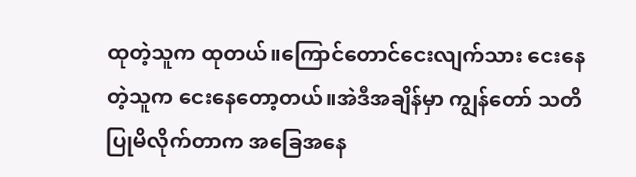ထုတဲ့သူက ထုတယ်။ကြောင်တောင်ငေးလျက်သား ငေးနေတဲ့သူက ငေးနေတော့တယ်။အဲဒီအချိန်မှာ ကျွန်တော် သတိပြုမိလိုက်တာက အခြေအနေ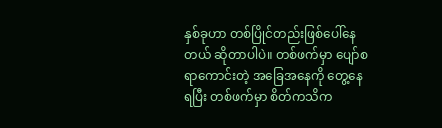နှစ်ခုဟာ တစ်ပြိုင်တည်းဖြစ်ပေါ်နေတယ် ဆိုတာပါပဲ။ တစ်ဖက်မှာ ပျော်စရာကောင်းတဲ့ အခြေအနေကို တွေ့နေရပြီး တစ်ဖက်မှာ စိတ်ကသိက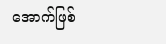အောက်ဖြစ်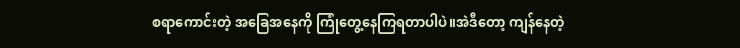စရာကောင်းတဲ့ အခြေအနေကို ကြုံတွေ့နေကြရတာပါပဲ။အဲဒီတော့ ကျန်နေတဲ့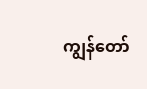ကျွန်တော်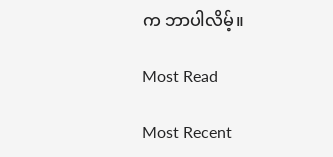က ဘာပါလိမ့်။

Most Read

Most Recent